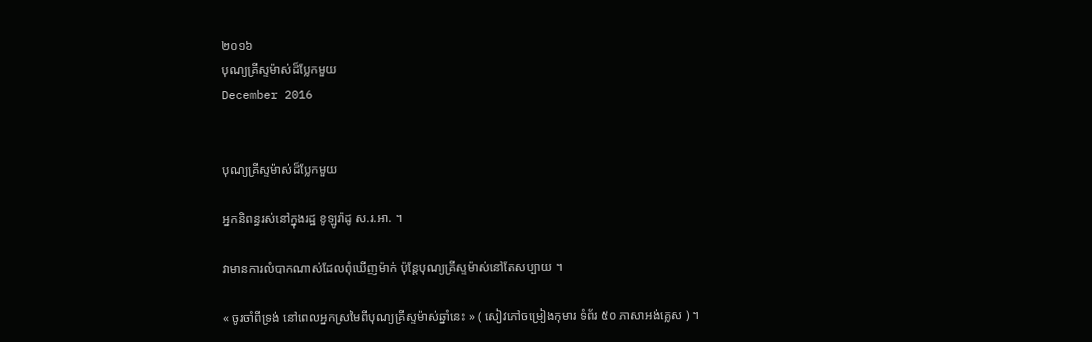២០១៦
បុណ្យគ្រីស្ទម៉ាស់ដ៏ប្លែកមួយ
December 2016


បុណ្យគ្រីស្ទម៉ាស់ដ៏ប្លែកមួយ

អ្នកនិពន្ធរស់នៅក្នុងរដ្ឋ ខូឡូរ៉ាដូ ស.រ.អា. ។

វាមានការលំបាកណាស់ដែលពុំឃើញម៉ាក់ ប៉ុន្តែបុណ្យគ្រីស្ទម៉ាស់នៅតែសប្បាយ ។

« ចូរចាំពីទ្រង់ នៅពេលអ្នកស្រមៃពីបុណ្យគ្រីស្ទម៉ាស់ឆ្នាំនេះ » ( សៀវភៅចម្រៀងកុមារ ទំព័រ ៥០ ភាសាអង់គ្លេស ) ។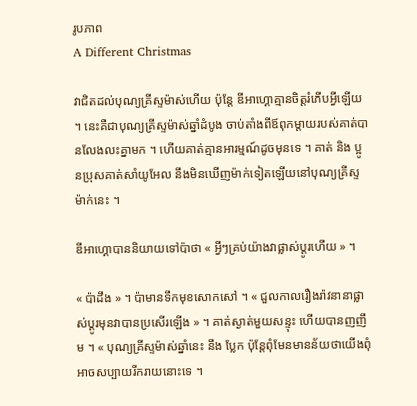រូបភាព
A Different Christmas

វាជិតដល់បុណ្យគ្រីស្ទម៉ាស់ហើយ ប៉ុន្តែ ឌីអាហ្គោគ្មានចិត្តរំភើបអ្វីឡើយ ។ នេះគឺជាបុណ្យគ្រីស្ទម៉ាស់ឆ្នាំដំបូង ចាប់តាំងពីឪពុកម្តាយរបស់គាត់បានលែងលះគ្នាមក ។ ហើយគាត់គ្មានអារម្មណ៍ដូចមុនទេ ។ គាត់ និង ប្អូនប្រុសគាត់សាំយូអែល នឹងមិនឃើញម៉ាក់ទៀតឡើយនៅបុណ្យគ្រីស្ទម៉ាក់នេះ ។

ឌីអាហ្គោបាននិយាយទៅប៉ាថា « អ្វីៗគ្រប់យ៉ាងវាផ្លាស់ប្តូរហើយ » ។

« ប៉ាដឹង » ។ ប៉ាមានទឹកមុខសោកសៅ ។ « ជួលកាលរឿងរ៉ាវនានាផ្លាស់ប្តូរមុនវាបានប្រសើរឡើង » ។ គាត់ស្ងាត់មួយសន្ទុះ ហើយបានញញឹម ។ « បុណ្យគ្រីស្ទម៉ាស់ឆ្នាំនេះ នឹង ប្លែក ប៉ុន្តែពុំមែនមានន័យថាយើងពុំអាចសប្បាយរីករាយនោះទេ ។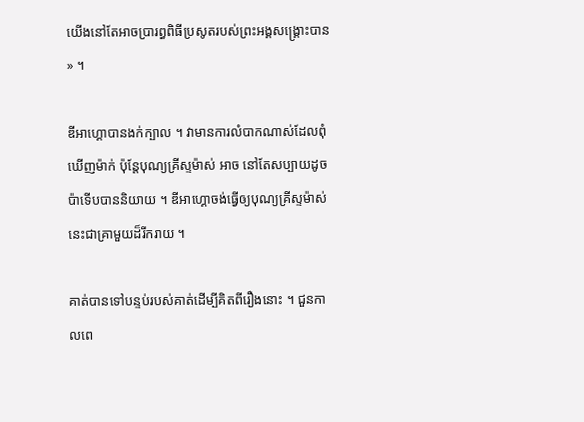យើងនៅតែអាចប្រារព្ធពិធីប្រសូតរបស់ព្រះអង្គសង្គ្រោះបាន » ។

ឌីអាហ្គោបានងក់ក្បាល ។ វាមានការលំបាកណាស់ដែលពុំឃើញម៉ាក់ ប៉ុន្តែបុណ្យគ្រីស្ទម៉ាស់ អាច នៅតែសប្បាយដូចប៉ាទើបបាននិយាយ ។ ឌីអាហ្គោចង់ធ្វើឲ្យបុណ្យគ្រីស្ទម៉ាស់នេះជាគ្រាមួយដ៏រីករាយ ។

គាត់បានទៅបន្ទប់របស់គាត់ដើម្បីគិតពីរឿងនោះ ។ ជួនកាលពេ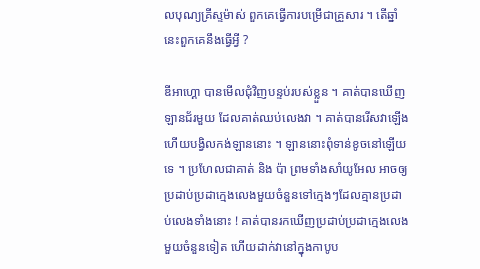លបុណ្យគ្រីស្ទម៉ាស់ ពួកគេធ្វើការបម្រើជាគ្រួសារ ។ តើឆ្នាំនេះពួកគេនឹងធ្វើអ្វី ?

ឌីអាហ្គោ បានមើលជុំវិញបន្ទប់របស់ខ្លួន ។ គាត់បានឃើញឡានជ័រមួយ ដែលគាត់ឈប់លេងវា ។ គាត់បានរើសវាឡើង ហើយបង្វិលកង់ឡាននោះ ។ ឡាននោះពុំទាន់ខូចនៅឡើយទេ ។ ប្រហែលជាគាត់ និង ប៉ា ព្រមទាំងសាំយូអែល អាចឲ្យប្រដាប់ប្រដាក្មេងលេងមួយចំនួនទៅក្មេងៗដែលគ្មានប្រដាប់លេងទាំងនោះ ! គាត់បានរកឃើញប្រដាប់ប្រដាក្មេងលេងមួយចំនួនទៀត ហើយដាក់វានៅក្នុងកាបូប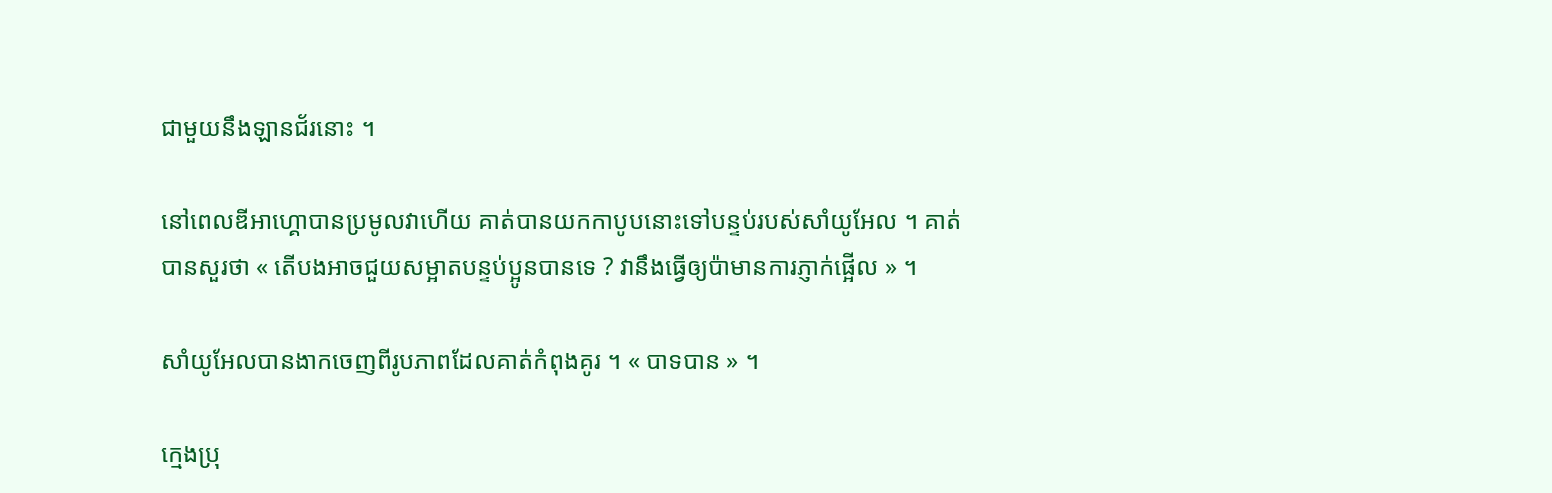ជាមួយនឹងឡានជ័រនោះ ។

នៅពេលឌីអាហ្គោបានប្រមូលវាហើយ គាត់បានយកកាបូបនោះទៅបន្ទប់របស់សាំយូអែល ។ គាត់បានសួរថា « តើបងអាចជួយសម្អាតបន្ទប់ប្អូនបានទេ ? វានឹងធ្វើឲ្យប៉ាមានការភ្ញាក់ផ្អើល » ។

សាំយូអែលបានងាកចេញពីរូបភាពដែលគាត់កំពុងគូរ ។ « បាទបាន » ។

ក្មេងប្រុ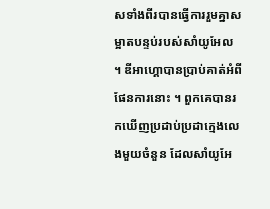សទាំងពីរបានធ្វើការរួមគ្នាសម្អាតបន្ទប់របស់សាំយូអែល ។ ឌីអាហ្គោបានប្រាប់គាត់អំពីផែនការនោះ ។ ពួកគេបានរកឃើញប្រដាប់ប្រដាក្មេងលេងមួយចំនួន ដែលសាំយូអែ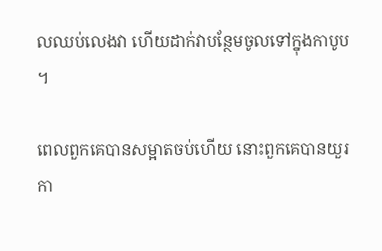លឈប់លេងវា ហើយដាក់វាបន្ថែមចូលទៅក្នុងកាបូប ។

ពេលពួកគេបានសម្អាតចប់ហើយ នោះពួកគេបានយួរកា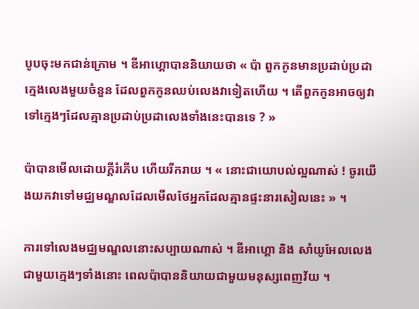បូបចុះមកជាន់ក្រោម ។ ឌីអាហ្គោបាននិយាយថា « ប៉ា ពួកកូនមានប្រដាប់ប្រដាក្មេងលេងមួយចំនួន ដែលពួកកូនឈប់លេងវាទៀតហើយ ។ តើពួកកូនអាចឲ្យវាទៅក្មេងៗដែលគ្មានប្រដាប់ប្រដាលេងទាំងនេះបានទេ ? »

ប៉ាបានមើលដោយក្តីរំភើប ហើយរីករាយ ។ « នោះជាយោបល់ល្អណាស់ ! ចូរយើងយកវាទៅមជ្ឈមណ្ឌលដែលមើលថែអ្នកដែលគ្មានផ្ទះនារសៀលនេះ » ។

ការទៅលេងមជ្ឈមណ្ឌលនោះសប្បាយណាស់ ។ ឌីអាហ្គោ និង សាំយូអែលលេងជាមួយក្មេងៗទាំងនោះ ពេលប៉ាបាននិយាយជាមួយមនុស្សពេញវ័យ ។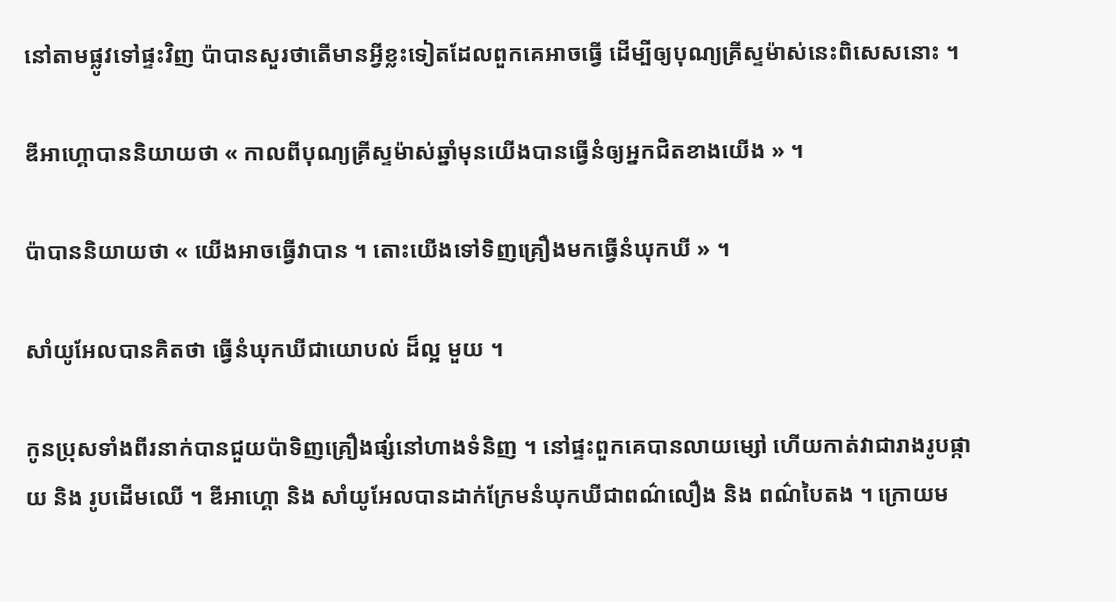នៅតាមផ្លូវទៅផ្ទះវិញ ប៉ាបានសួរថាតើមានអ្វីខ្លះទៀតដែលពួកគេអាចធ្វើ ដើម្បីឲ្យបុណ្យគ្រីស្ទម៉ាស់នេះពិសេសនោះ ។

ឌីអាហ្គោបាននិយាយថា « កាលពីបុណ្យគ្រីស្ទម៉ាស់ឆ្នាំមុនយើងបានធ្វើនំឲ្យអ្នកជិតខាងយើង » ។

ប៉ាបាននិយាយថា « យើងអាចធ្វើវាបាន ។ តោះយើងទៅទិញគ្រឿងមកធ្វើនំឃុកឃី » ។

សាំយូអែលបានគិតថា ធ្វើនំឃុកឃីជាយោបល់ ដ៏ល្អ មួយ ។

កូនប្រុសទាំងពីរនាក់បានជួយប៉ាទិញគ្រឿងផ្សំនៅហាងទំនិញ ។ នៅផ្ទះពួកគេបានលាយម្សៅ ហើយកាត់វាជារាងរូបផ្កាយ និង រូបដើមឈើ ។ ឌីអាហ្គោ និង សាំយូអែលបានដាក់ក្រែមនំឃុកឃីជាពណ៌លឿង និង ពណ៌បៃតង ។ ក្រោយម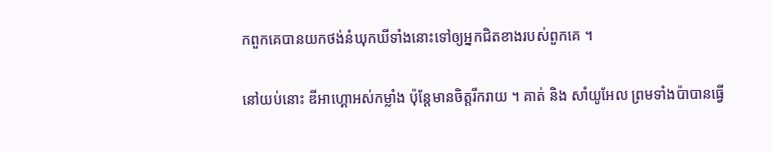កពួកគេបានយកថង់នំឃុកឃីទាំងនោះទៅឲ្យអ្នកជិតខាងរបស់ពួកគេ ។

នៅយប់នោះ ឌីអាហ្គោអស់កម្លាំង ប៉ុន្តែមានចិត្តរីករាយ ។ គាត់ និង សាំយូអែល ព្រមទាំងប៉ាបានធ្វើ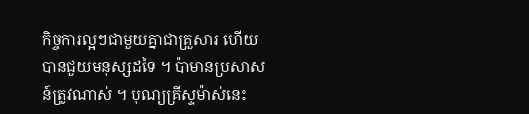កិច្ចការល្អៗជាមួយគ្នាជាគ្រួសារ ហើយបានជួយមនុស្សដទៃ ។ ប៉ាមានប្រសាសន៍ត្រូវណាស់ ។ បុណ្យគ្រីស្ទម៉ាស់នេះ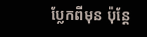ប្លែកពីមុន ប៉ុន្តែ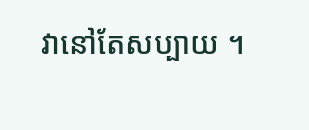វានៅតែសប្បាយ ។